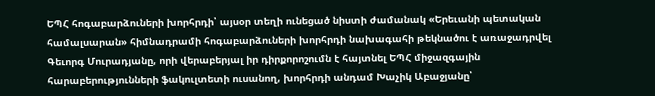ԵՊՀ հոգաբարձուների խորհրդի՝ այսօր տեղի ունեցած նիստի ժամանակ «Երեւանի պետական համալսարան» հիմնադրամի հոգաբարձուների խորհրդի նախագահի թեկնածու է առաջադրվել Գեւորգ Մուրադյանը, որի վերաբերյալ իր դիրքորոշումն է հայտնել ԵՊՀ միջազգային հարաբերությունների ֆակուլտետի ուսանող, խորհրդի անդամ Խաչիկ Աբաջյանը՝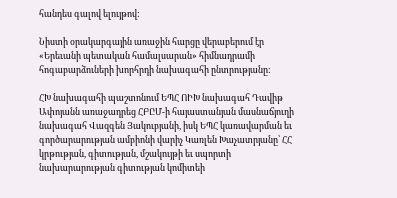հանդես գալով ելույթով:

Նիստի օրակարգային առաջին հարցը վերաբերում էր «Երեւանի պետական համալսարան» հիմնադրամի հոգաբարձուների խորհրդի նախագահի ընտրությանը:

ՀԽ նախագահի պաշտոնում ԵՊՀ ՈԻԽ նախագահ Դավիթ Ափոյանն առաջադրեց ՀԲԸՄ-ի հայաստանյան մասնաճյուղի նախագահ Վազգեն Յակուբյանի, իսկ ԵՊՀ կառավարման եւ գործարարության ամբիոնի վարիչ Կառլեն Խաչատրյանը՝ ՀՀ կրթության, գիտության, մշակույթի եւ սպորտի նախարարության գիտության կոմիտեի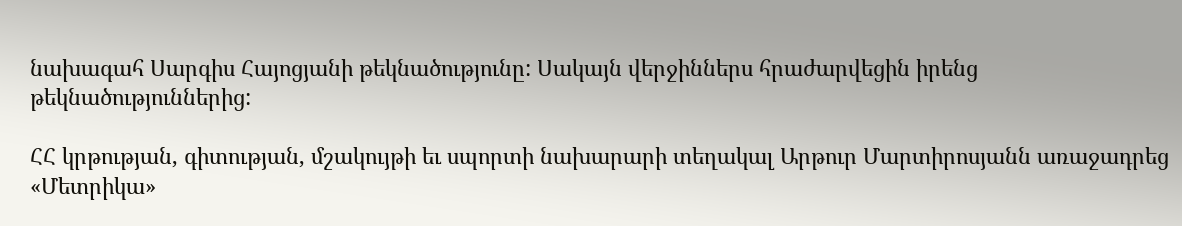նախագահ Սարգիս Հայոցյանի թեկնածությունը: Սակայն վերջիններս հրաժարվեցին իրենց թեկնածություններից:

ՀՀ կրթության, գիտության, մշակույթի եւ սպորտի նախարարի տեղակալ Արթուր Մարտիրոսյանն առաջադրեց «Մետրիկա»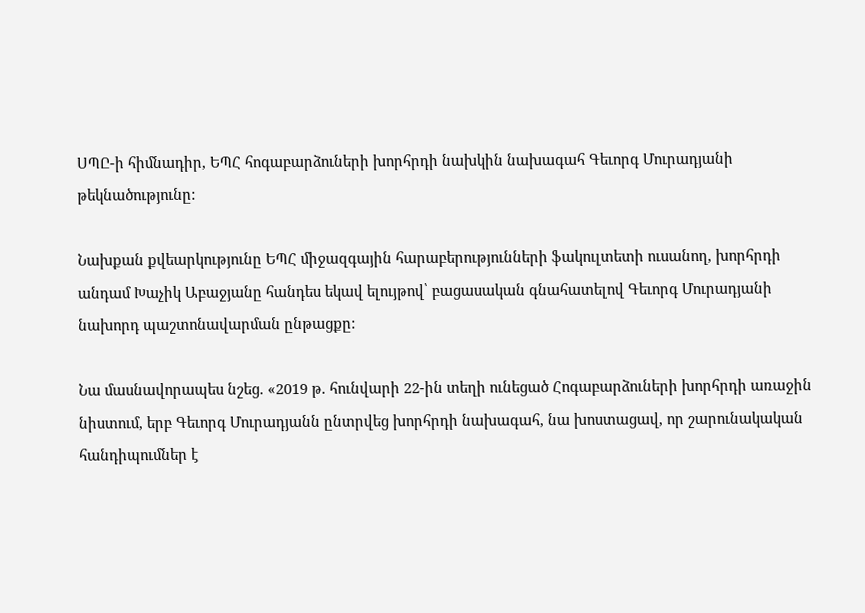ՍՊԸ-ի հիմնադիր, ԵՊՀ հոգաբարձուների խորհրդի նախկին նախագահ Գեւորգ Մուրադյանի թեկնածությունը:

Նախքան քվեարկությունը ԵՊՀ միջազգային հարաբերությունների ֆակուլտետի ուսանող, խորհրդի անդամ Խաչիկ Աբաջյանը հանդես եկավ ելույթով՝ բացասական գնահատելով Գեւորգ Մուրադյանի նախորդ պաշտոնավարման ընթացքը:

Նա մասնավորապես նշեց. «2019 թ. հունվարի 22-ին տեղի ունեցած Հոգաբարձուների խորհրդի առաջին նիստում, երբ Գեւորգ Մուրադյանն ընտրվեց խորհրդի նախագահ, նա խոստացավ, որ շարունակական հանդիպումներ է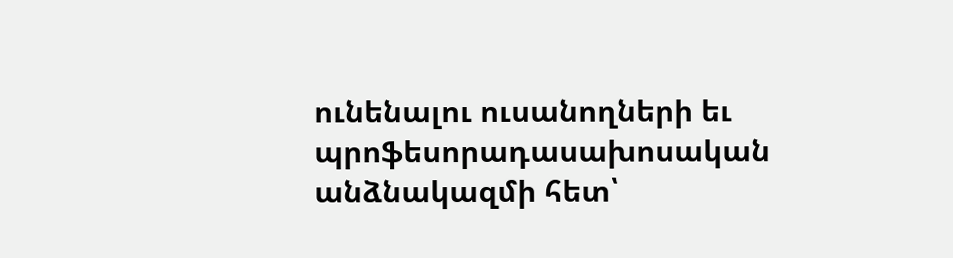ունենալու ուսանողների եւ պրոֆեսորադասախոսական անձնակազմի հետ՝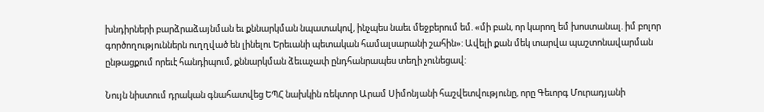խնդիրների բարձրաձայնման եւ քննարկման նպատակով, ինչպես նաեւ մեջբերում եմ. «մի բան, որ կարող եմ խոստանալ. իմ բոլոր գործողություններն ուղղված են լինելու Երեւանի պետական համալսարանի շահին»: Ավելի քան մեկ տարվա պաշտոնավարման ընթացքում որեւէ հանդիպում, քննարկման ձեւաչափ ընդհանրապես տեղի չունեցավ:

Նույն նիստում դրական գնահատվեց ԵՊՀ նախկին ռեկտոր Արամ Սիմոնյանի հաշվետվությունը, որը Գեւորգ Մուրադյանի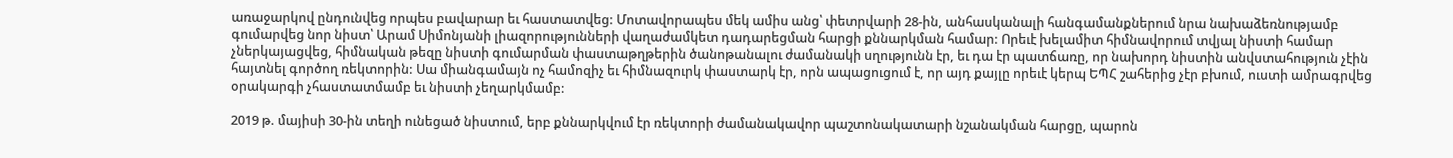առաջարկով ընդունվեց որպես բավարար եւ հաստատվեց: Մոտավորապես մեկ ամիս անց՝ փետրվարի 28-ին, անհասկանալի հանգամանքներում նրա նախաձեռնությամբ գումարվեց նոր նիստ՝ Արամ Սիմոնյանի լիազորությունների վաղաժամկետ դադարեցման հարցի քննարկման համար: Որեւէ խելամիտ հիմնավորում տվյալ նիստի համար չներկայացվեց, հիմնական թեզը նիստի գումարման փաստաթղթերին ծանոթանալու ժամանակի սղությունն էր, եւ դա էր պատճառը, որ նախորդ նիստին անվստահություն չէին հայտնել գործող ռեկտորին: Սա միանգամայն ոչ համոզիչ եւ հիմնազուրկ փաստարկ էր, որն ապացուցում է, որ այդ քայլը որեւէ կերպ ԵՊՀ շահերից չէր բխում, ուստի ամրագրվեց օրակարգի չհաստատմամբ եւ նիստի չեղարկմամբ:

2019 թ. մայիսի 30-ին տեղի ունեցած նիստում, երբ քննարկվում էր ռեկտորի ժամանակավոր պաշտոնակատարի նշանակման հարցը, պարոն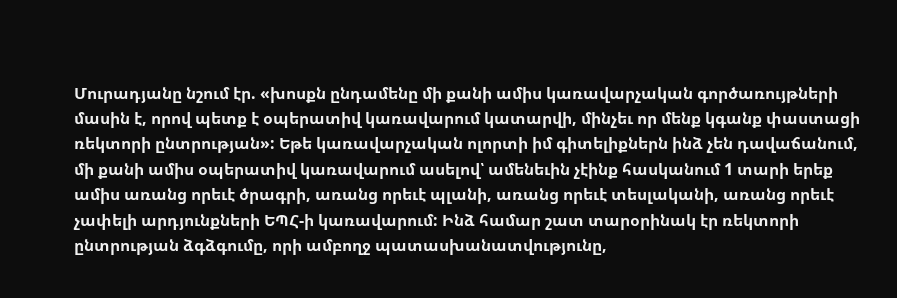Մուրադյանը նշում էր. «խոսքն ընդամենը մի քանի ամիս կառավարչական գործառույթների մասին է, որով պետք է օպերատիվ կառավարում կատարվի, մինչեւ որ մենք կգանք փաստացի ռեկտորի ընտրության»: Եթե կառավարչական ոլորտի իմ գիտելիքներն ինձ չեն դավաճանում, մի քանի ամիս օպերատիվ կառավարում ասելով՝ ամենեւին չէինք հասկանում 1 տարի երեք ամիս առանց որեւէ ծրագրի, առանց որեւէ պլանի, առանց որեւէ տեսլականի, առանց որեւէ չափելի արդյունքների ԵՊՀ-ի կառավարում: Ինձ համար շատ տարօրինակ էր ռեկտորի ընտրության ձգձգումը, որի ամբողջ պատասխանատվությունը,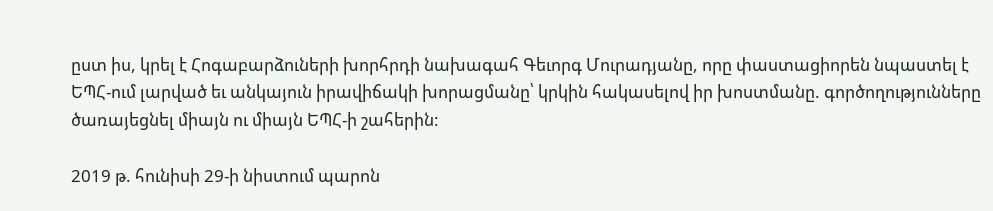ըստ իս, կրել է Հոգաբարձուների խորհրդի նախագահ Գեւորգ Մուրադյանը, որը փաստացիորեն նպաստել է ԵՊՀ-ում լարված եւ անկայուն իրավիճակի խորացմանը՝ կրկին հակասելով իր խոստմանը. գործողությունները ծառայեցնել միայն ու միայն ԵՊՀ-ի շահերին:

2019 թ. հունիսի 29-ի նիստում պարոն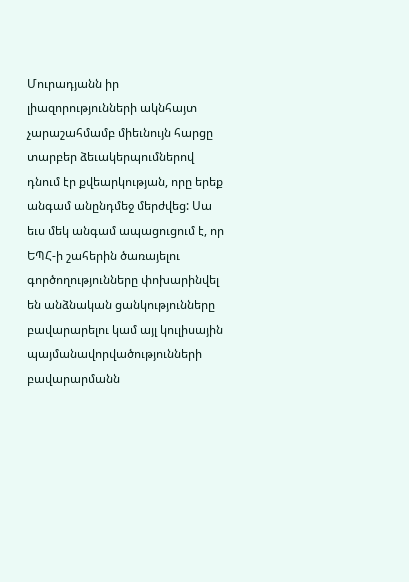Մուրադյանն իր լիազորությունների ակնհայտ չարաշահմամբ միեւնույն հարցը տարբեր ձեւակերպումներով դնում էր քվեարկության, որը երեք անգամ անընդմեջ մերժվեց: Սա եւս մեկ անգամ ապացուցում է, որ ԵՊՀ-ի շահերին ծառայելու գործողությունները փոխարինվել են անձնական ցանկությունները բավարարելու կամ այլ կուլիսային պայմանավորվածությունների բավարարմանն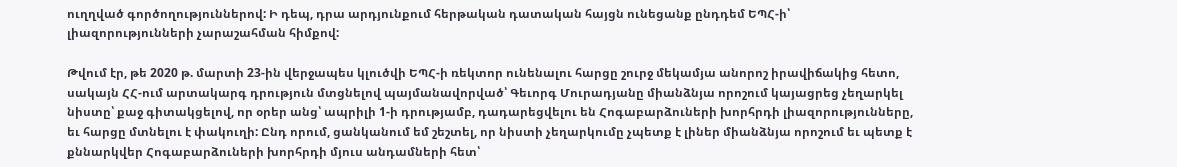ուղղված գործողություններով: Ի դեպ, դրա արդյունքում հերթական դատական հայցն ունեցանք ընդդեմ ԵՊՀ-ի՝ լիազորությունների չարաշահման հիմքով:

Թվում էր, թե 2020 թ. մարտի 23-ին վերջապես կլուծվի ԵՊՀ-ի ռեկտոր ունենալու հարցը շուրջ մեկամյա անորոշ իրավիճակից հետո, սակայն ՀՀ-ում արտակարգ դրություն մտցնելով պայմանավորված՝ Գեւորգ Մուրադյանը միանձնյա որոշում կայացրեց չեղարկել նիստը՝ քաջ գիտակցելով, որ օրեր անց՝ ապրիլի 1-ի դրությամբ, դադարեցվելու են Հոգաբարձուների խորհրդի լիազորությունները, եւ հարցը մտնելու է փակուղի: Ընդ որում, ցանկանում եմ շեշտել, որ նիստի չեղարկումը չպետք է լիներ միանձնյա որոշում եւ պետք է քննարկվեր Հոգաբարձուների խորհրդի մյուս անդամների հետ՝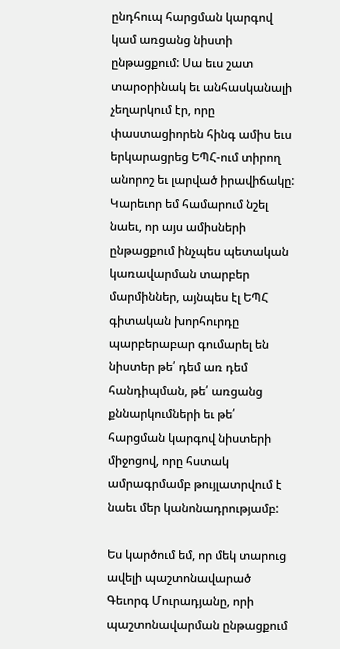ընդհուպ հարցման կարգով կամ առցանց նիստի ընթացքում: Սա եւս շատ տարօրինակ եւ անհասկանալի չեղարկում էր, որը փաստացիորեն հինգ ամիս եւս երկարացրեց ԵՊՀ-ում տիրող անորոշ եւ լարված իրավիճակը: Կարեւոր եմ համարում նշել նաեւ, որ այս ամիսների ընթացքում ինչպես պետական կառավարման տարբեր մարմիններ, այնպես էլ ԵՊՀ գիտական խորհուրդը պարբերաբար գումարել են նիստեր թե՛ դեմ առ դեմ հանդիպման, թե՛ առցանց քննարկումների եւ թե՛ հարցման կարգով նիստերի միջոցով, որը հստակ ամրագրմամբ թույլատրվում է նաեւ մեր կանոնադրությամբ:

Ես կարծում եմ, որ մեկ տարուց ավելի պաշտոնավարած Գեւորգ Մուրադյանը, որի պաշտոնավարման ընթացքում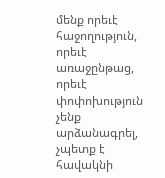մենք որեւէ հաջողություն, որեւէ առաջընթաց, որեւէ փոփոխություն չենք արձանագրել, չպետք է հավակնի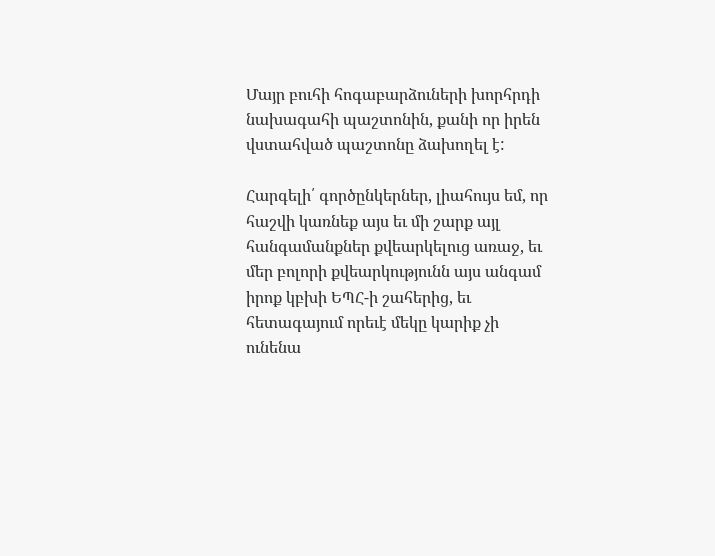Մայր բուհի հոգաբարձուների խորհրդի նախագահի պաշտոնին, քանի որ իրեն վստահված պաշտոնը ձախողել է:

Հարգելի՛ գործընկերներ, լիահույս եմ, որ հաշվի կառնեք այս եւ մի շարք այլ հանգամանքներ քվեարկելուց առաջ, եւ մեր բոլորի քվեարկությունն այս անգամ իրոք կբխի ԵՊՀ-ի շահերից, եւ հետագայում որեւէ մեկը կարիք չի ունենա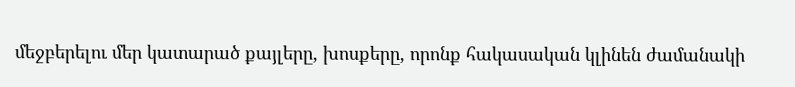մեջբերելու մեր կատարած քայլերը, խոսքերը, որոնք հակասական կլինեն ժամանակի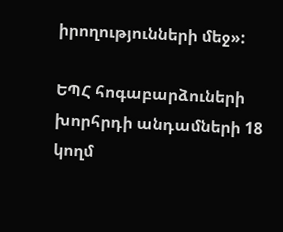իրողությունների մեջ»:

ԵՊՀ հոգաբարձուների խորհրդի անդամների 18 կողմ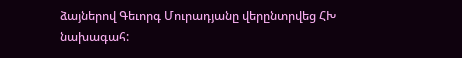ձայներով Գեւորգ Մուրադյանը վերընտրվեց ՀԽ նախագահ: